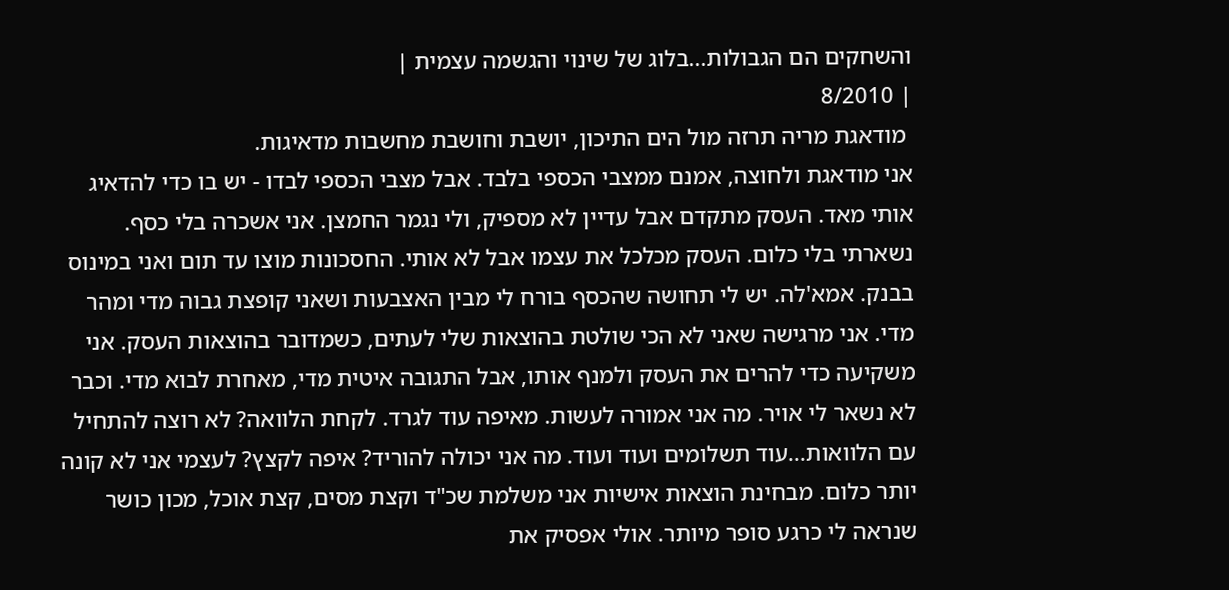והשחקים הם הגבולות...בלוג של שינוי והגשמה עצמית |
| 8/2010
 מודאגת מריה תרזה מול הים התיכון, יושבת וחושבת מחשבות מדאיגות.
אני מודאגת ולחוצה, אמנם ממצבי הכספי בלבד. אבל מצבי הכספי לבדו - יש בו כדי להדאיג אותי מאד. העסק מתקדם אבל עדיין לא מספיק, ולי נגמר החמצן. אני אשכרה בלי כסף. נשארתי בלי כלום. העסק מכלכל את עצמו אבל לא אותי. החסכונות מוצו עד תום ואני במינוס בבנק. אמא'לה. יש לי תחושה שהכסף בורח לי מבין האצבעות ושאני קופצת גבוה מדי ומהר מדי. אני מרגישה שאני לא הכי שולטת בהוצאות שלי לעתים, כשמדובר בהוצאות העסק. אני משקיעה כדי להרים את העסק ולמנף אותו, אבל התגובה איטית מדי, מאחרת לבוא מדי. וכבר לא נשאר לי אויר. מה אני אמורה לעשות. מאיפה עוד לגרד. לקחת הלוואה? לא רוצה להתחיל עם הלוואות...עוד תשלומים ועוד ועוד. מה אני יכולה להוריד? איפה לקצץ? לעצמי אני לא קונה יותר כלום. מבחינת הוצאות אישיות אני משלמת שכ"ד וקצת מסים, קצת אוכל, מכון כושר שנראה לי כרגע סופר מיותר. אולי אפסיק את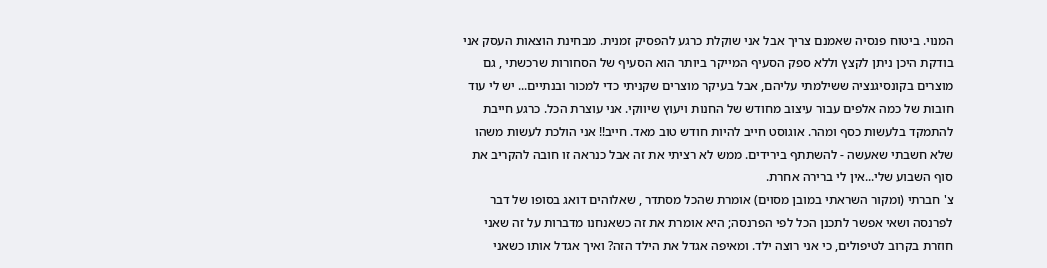המנוי. ביטוח פנסיה שאמנם צריך אבל אני שוקלת כרגע להפסיק זמנית. מבחינת הוצאות העסק אני בודקת היכן ניתן לקצץ וללא ספק הסעיף המייקר ביותר הוא הסעיף של הסחורות שרכשתי , גם מוצרים בקונסיגנציה ששילמתי עליהם, אבל בעיקר מוצרים שקניתי כדי למכור ובנתיים... יש לי עוד חובות של כמה אלפים עבור עיצוב מחודש של החנות ויעוץ שיווקי. אני עוצרת הכל. כרגע חייבת להתמקד בלעשות כסף ומהר. אוגוסט חייב להיות חודש טוב מאד. חייב!! אני הולכת לעשות משהו שלא חשבתי שאעשה - להשתתף בירידים. ממש לא רציתי את זה אבל כנראה זו חובה להקריב את סוף השבוע שלי...אין לי ברירה אחרת.
צ' חברתי (ומקור השראתי במובן מסוים) אומרת שהכל מסתדר , שאלוהים דואג בסופו של דבר לפרנסה ושאי אפשר לתכנן הכל לפי הפרנסה; היא אומרת את זה כשאנחנו מדברות על זה שאני חוזרת בקרוב לטיפולים, כי אני רוצה ילד. ומאיפה אגדל את הילד הזה? ואיך אגדל אותו כשאני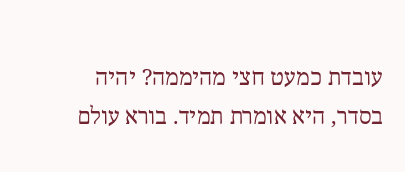עובדת כמעט חצי מהיממה? יהיה בסדר, היא אומרת תמיד. בורא עולם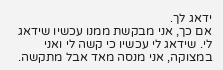ידאג לך.
אם כך, אני מבקשת ממנו עכשיו שידאג לי. שידאג לי עכשיו כי קשה לי ואני במצוקה, אני מנסה מאד אבל מתקשה.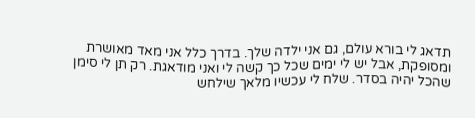תדאג לי בורא עולם, גם אני ילדה שלך. בדרך כלל אני מאד מאושרת ומסופקת, אבל יש לי ימים שכל כך קשה לי ואני מודאגת. רק תן לי סימן שהכל יהיה בסדר. שלח לי עכשיו מלאך שילחש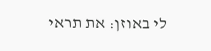לי באוזן: את תראי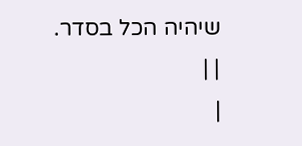שיהיה הכל בסדר.
| |
|